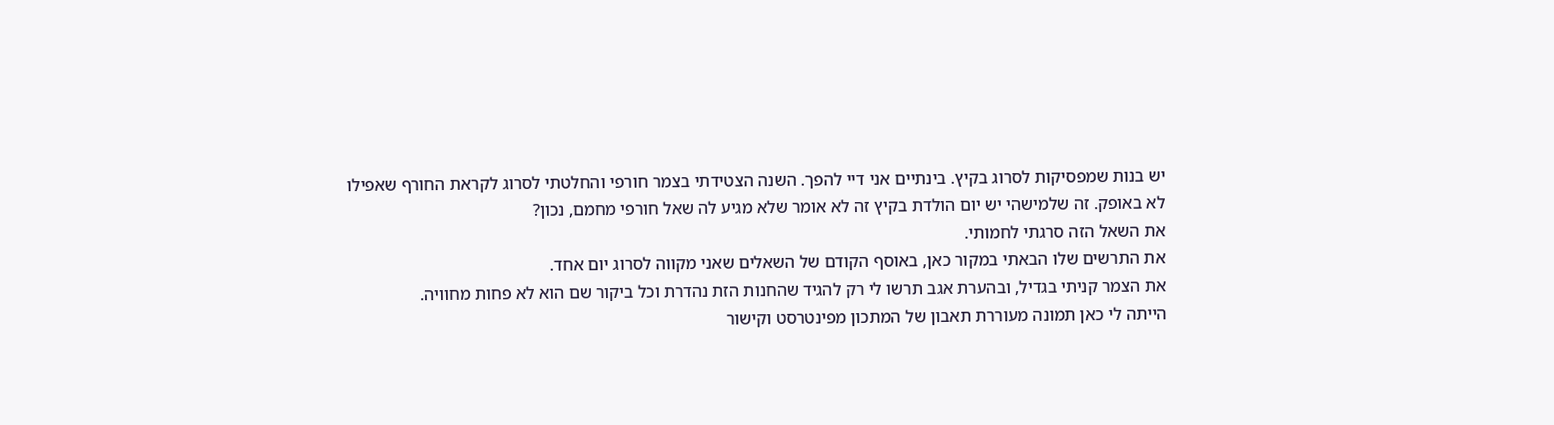יש בנות שמפסיקות לסרוג בקיץ. בינתיים אני דיי להפך. השנה הצטידתי בצמר חורפי והחלטתי לסרוג לקראת החורף שאפילו לא באופק. זה שלמישהי יש יום הולדת בקיץ זה לא אומר שלא מגיע לה שאל חורפי מחמם, נכון?
את השאל הזה סרגתי לחמותי.
את התרשים שלו הבאתי במקור כאן, באוסף הקודם של השאלים שאני מקווה לסרוג יום אחד.
את הצמר קניתי בגדיל, ובהערת אגב תרשו לי רק להגיד שהחנות הזת נהדרת וכל ביקור שם הוא לא פחות מחוויה.
הייתה לי כאן תמונה מעוררת תאבון של המתכון מפינטרסט וקישור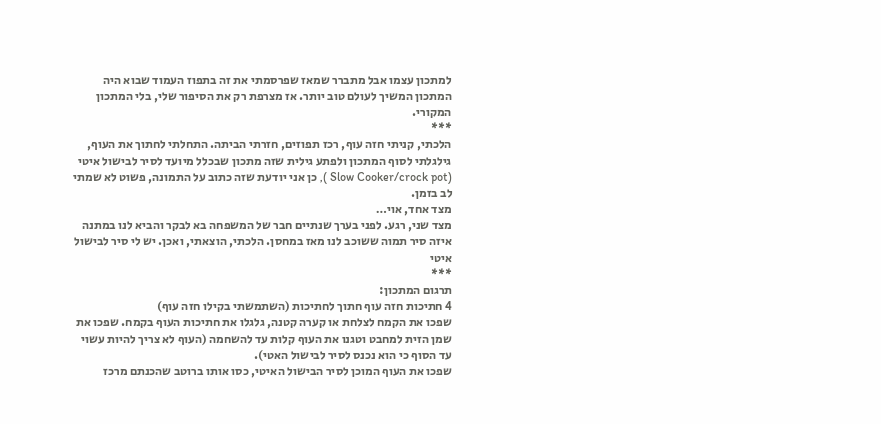למתכון עצמו אבל מתברר שמאז שפרסמתי את זה בתפוז העמוד שבוא היה המתכון המשיך לעולם טוב יותר. אז מצרפת רק את הסיפור שלי, בלי המתכון המקורי.
***
הלכתי, קניתי חזה עוף, רכז תפוזים, חזרתי הביתה. התחלתי לחתוך את העוף, גילגלתי לסוף המתכון ולפתע גילית שזה מתכון שבכלל מיועד לסיר לבישול איטי (Slow Cooker/crock pot ), כן אני יודעת שזה כתוב על התמונה, פשוט לא שמתי לב בזמן.
מצד אחד, אוי…
מצד שני, רגע. לפני בערך שנתיים חבר של המשפחה בא לבקר והביא לנו במתנה איזה סיר תמוה ששוכב לנו מאז במחסן. הלכתי, הוצאתי, ואכן. יש לי סיר לבישול איטי
***
תרגום המתכון:
4 חתיכות חזה עוף חתוך לחתיכות (השתמשתי בקילו חזה עוף)
שפכו את הקמח לצלחת או קערה קטנה, גלגלו את חתיכות העוף בקמח. שפכו את שמן הזית למחבט וטגנו את העוף קלות עד להשחמה (העוף לא צריך להיות עשוי עד הסוף כי הוא נכנס לסיר לבישול האטי).
שפכו את העוף המוכן לסיר הבישול האיטי, כסו אותו ברוטב שהכנתם מרכז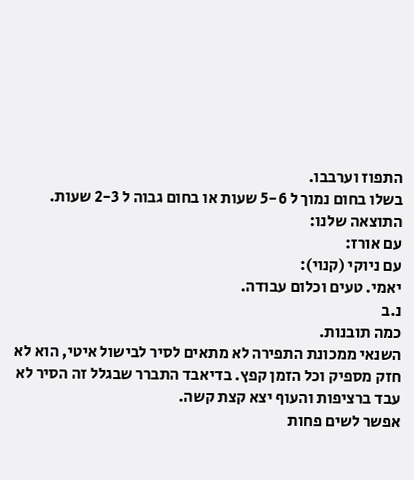התפוז וערבבו.
בשלו בחום נמוך ל 5-6 שעות או בחום גבוה ל 2-3 שעות.
התוצאה שלנו:
עם אורז:
עם ניוקי (קנוי):
יאמי. טעים וכלום עבודה.
נ.ב
כמה תובנות.
השנאי ממכונת התפירה לא מתאים לסיר לבישול איטי, הוא לא חזק מספיק וכל הזמן קפץ. בדיאבד התברר שבגלל זה הסיר לא עבד ברציפות והעוף יצא קצת קשה.
אפשר לשים פחות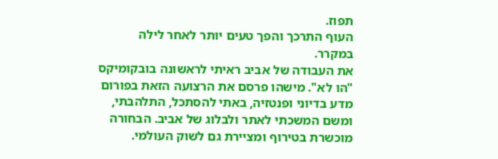תפוז.
העוף התרכך והפך טעים יותר לאחר לילה במקרר.
את העבודה של אביב ראיתי לראשונה בובקומיקס "הו לא". מישהו פרסם את הרצועה הזאת בפורום מדע בדיוני ופנטזיה, באתי להסתכל, התלהבתי, ומשם המשכתי לאתר ולבלוג של אביב. הבחורה מוכשרת בטירוף ומציירת גם לשוק העולמי.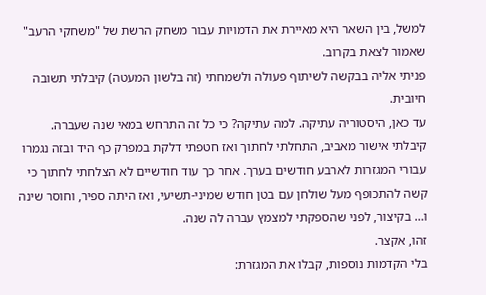למשל, בין השאר היא מאיירת את הדמויות עבור משחק הרשת של "משחקי הרעב" שאמור לצאת בקרוב.
פניתי אליה בבקשה לשיתוף פעולה ולשמחתי (זה בלשון המעטה) קיבלתי תשובה חיובית.
עד כאן, היסטוריה עתיקה. למה עתיקה? כי כל זה התרחש במאי שנה שעברה.
קיבלתי אישור מאביב, התחלתי לחתוך ואז חטפתי דלקת במפרק כף היד ובזה נגמרו עבורי המגזרות לארבע חודשים בערך. אחר כך עוד חודשיים לא הצלחתי לחתוך כי קשה להתכופף מעל שולחן עם בטן חודש שמיני-תשיעי, ואז היתה ספיר, וחוסר שינה ו… בקיצור, לפני שהספקתי למצמץ עברה לה שנה.
זהו, אקצר.
בלי הקדמות נוספות, קבלו את המגזרת: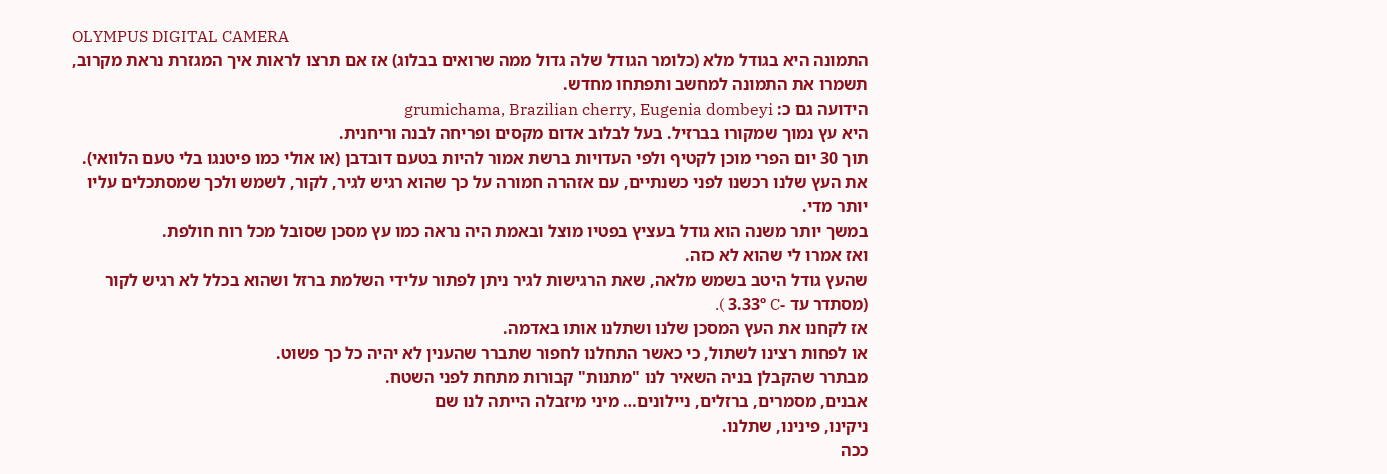OLYMPUS DIGITAL CAMERA
התמונה היא בגודל מלא (כלומר הגודל שלה גדול ממה שרואים בבלוג) אז אם תרצו לראות איך המגזרת נראת מקרוב, תשמרו את התמונה למחשב ותפתחו מחדש.
הידועה גם כ: grumichama, Brazilian cherry, Eugenia dombeyi
היא עץ נמוך שמקורו בברזיל. בעל לבלוב אדום מקסים ופריחה לבנה וריחנית.
תוך 30 יום הפרי מוכן לקטיף ולפי העדויות ברשת אמור להיות בטעם דובדבן (או אולי כמו פיטנגו בלי טעם הלוואי).
את העץ שלנו רכשנו לפני כשנתיים, עם אזהרה חמורה על כך שהוא רגיש לגיר, לקור, לשמש ולכך שמסתכלים עליו יותר מדי.
במשך יותר משנה הוא גודל בעציץ בפטיו מוצל ובאמת היה נראה כמו עץ מסכן שסובל מכל רוח חולפת.
ואז אמרו לי שהוא לא כזה.
שהעץ גודל היטב בשמש מלאה, שאת הרגישות לגיר ניתן לפתור עלידי השלמת ברזל ושהוא בכלל לא רגיש לקור (מסתדר עד -3.33º C ).
אז לקחנו את העץ המסכן שלנו ושתלנו אותו באדמה.
או לפחות רצינו לשתול, כי כאשר התחלנו לחפור שתברר שהענין לא יהיה כל כך פשוט.
מבתרר שהקבלן בניה השאיר לנו "מתנות" קבורות מתחת לפני השטח.
אבנים, מסמרים, ברזלים, ניילונים… מיני מיזבלה הייתה לנו שם
ניקינו, פינינו, שתלנו.
ככה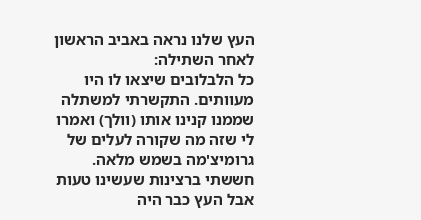העץ שלנו נראה באביב הראשון לאחר השתילה:
כל הלבלובים שיצאו לו היו מעוותים. התקשרתי למשתלה שממנו קנינו אותו (וולך) ואמרו לי שזה מה שקורה לעלים של גרומיצ'מה בשמש מלאה. חששתי ברצינות שעשינו טעות אבל העץ כבר היה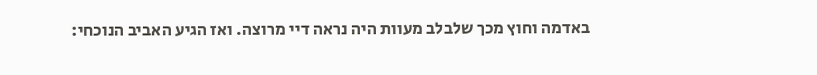באדמה וחוץ מכך שלבלב מעוות היה נראה דיי מרוצה. ואז הגיע האביב הנוכחי: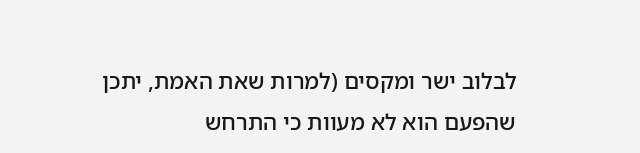לבלוב ישר ומקסים (למרות שאת האמת, יתכן שהפעם הוא לא מעוות כי התרחש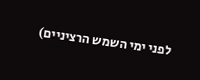לפני ימי השמש הרציניים)